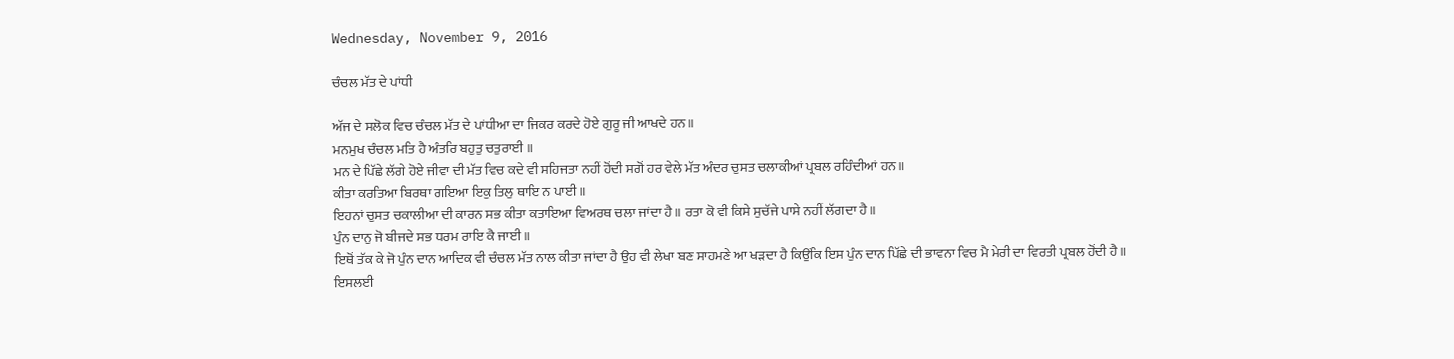Wednesday, November 9, 2016

ਚੰਚਲ ਮੱਤ ਦੇ ਪਾਂਧੀ

ਅੱਜ ਦੇ ਸਲੋਕ ਵਿਚ ਚੰਚਲ ਮੱਤ ਦੇ ਪਾਂਧੀਆ ਦਾ ਜਿਕਰ ਕਰਦੇ ਹੋਏ ਗੁਰੂ ਜੀ ਆਖਦੇ ਹਨ॥
ਮਨਮੁਖ ਚੰਚਲ ਮਤਿ ਹੈ ਅੰਤਰਿ ਬਹੁਤੁ ਚਤੁਰਾਈ ॥
ਮਨ ਦੇ ਪਿੱਛੇ ਲੱਗੇ ਹੋਏ ਜੀਵਾ ਦੀ ਮੱਤ ਵਿਚ ਕਦੇ ਵੀ ਸਹਿਜਤਾ ਨਹੀਂ ਹੋਂਦੀ ਸਗੋਂ ਹਰ ਵੇਲੇ ਮੱਤ ਅੰਦਰ ਚੁਸਤ ਚਲਾਕੀਆਂ ਪ੍ਰਬਲ ਰਹਿੰਦੀਆਂ ਹਨ॥
ਕੀਤਾ ਕਰਤਿਆ ਬਿਰਥਾ ਗਇਆ ਇਕੁ ਤਿਲੁ ਥਾਇ ਨ ਪਾਈ ॥
ਇਹਨਾਂ ਚੁਸਤ ਚਕਾਲੀਆ ਦੀ ਕਾਰਨ ਸਭ ਕੀਤਾ ਕਤਾਇਆ ਵਿਅਰਥ ਚਲਾ ਜਾਂਦਾ ਹੈ॥ ਰਤਾ ਕੋ ਵੀ ਕਿਸੇ ਸੁਚੱਜੇ ਪਾਸੇ ਨਹੀਂ ਲੱਗਦਾ ਹੈ॥
ਪੁੰਨ ਦਾਨੁ ਜੋ ਬੀਜਦੇ ਸਭ ਧਰਮ ਰਾਇ ਕੈ ਜਾਈ ॥
ਇਥੋਂ ਤੱਕ ਕੇ ਜੋ ਪੁੰਨ ਦਾਨ ਆਦਿਕ ਵੀ ਚੰਚਲ ਮੱਤ ਨਾਲ ਕੀਤਾ ਜਾਂਦਾ ਹੈ ਉਹ ਵੀ ਲੇਖਾ ਬਣ ਸਾਹਮਣੇ ਆ ਖੜਦਾ ਹੈ ਕਿਉਂਕਿ ਇਸ ਪੁੰਨ ਦਾਨ ਪਿੱਛੇ ਦੀ ਭਾਵਨਾ ਵਿਚ ਮੈ ਮੇਰੀ ਦਾ ਵਿਰਤੀ ਪ੍ਰਬਲ ਹੋਂਦੀ ਹੈ॥
ਇਸਲਈ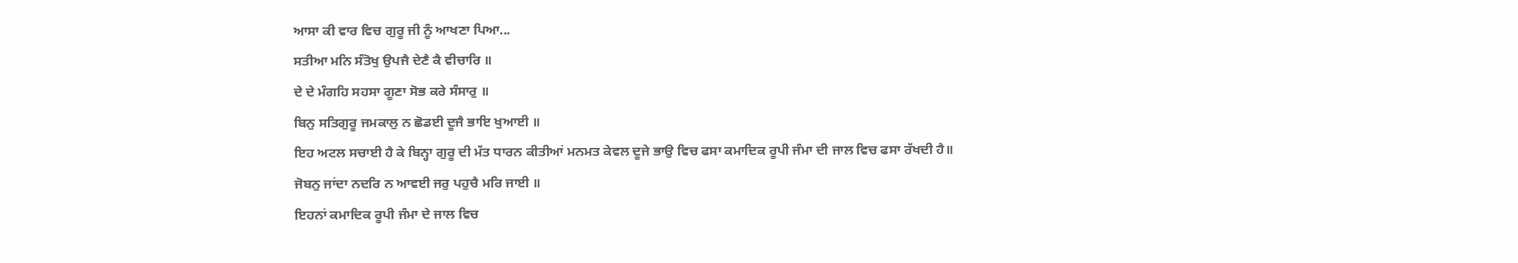ਆਸਾ ਕੀ ਵਾਰ ਵਿਚ ਗੁਰੂ ਜੀ ਨੂੰ ਆਖਣਾ ਪਿਆ...
ਸਤੀਆ ਮਨਿ ਸੰਤੋਖੁ ਉਪਜੈ ਦੇਣੈ ਕੈ ਵੀਚਾਰਿ ॥
ਦੇ ਦੇ ਮੰਗਹਿ ਸਹਸਾ ਗੂਣਾ ਸੋਭ ਕਰੇ ਸੰਸਾਰੁ ॥
ਬਿਨੁ ਸਤਿਗੁਰੂ ਜਮਕਾਲੁ ਨ ਛੋਡਈ ਦੂਜੈ ਭਾਇ ਖੁਆਈ ॥
ਇਹ ਅਟਲ ਸਚਾਈ ਹੈ ਕੇ ਬਿਨ੍ਹਾ ਗੁਰੂ ਦੀ ਮੱਤ ਧਾਰਨ ਕੀਤੀਆਂ ਮਨਮਤ ਕੇਵਲ ਦੂਜੇ ਭਾਉ ਵਿਚ ਫਸਾ ਕਮਾਦਿਕ ਰੂਪੀ ਜੰਮਾ ਦੀ ਜਾਲ ਵਿਚ ਫਸਾ ਰੱਖਦੀ ਹੈ॥
ਜੋਬਨੁ ਜਾਂਦਾ ਨਦਰਿ ਨ ਆਵਈ ਜਰੁ ਪਹੁਚੈ ਮਰਿ ਜਾਈ ॥
ਇਹਨਾਂ ਕਮਾਦਿਕ ਰੂਪੀ ਜੰਮਾ ਦੇ ਜਾਲ ਵਿਚ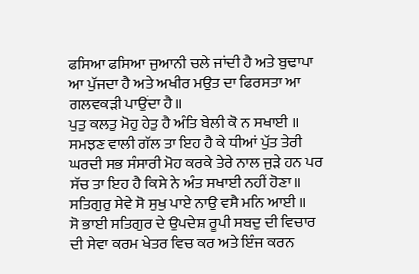ਫਸਿਆ ਫਸਿਆ ਜੁਆਨੀ ਚਲੇ ਜਾਂਦੀ ਹੈ ਅਤੇ ਬੁਢਾਪਾ ਆ ਪੁੱਜਦਾ ਹੈ ਅਤੇ ਅਖੀਰ ਮਉਤ ਦਾ ਫਿਰਸਤਾ ਆ ਗਲਵਕੜੀ ਪਾਉਂਦਾ ਹੈ॥
ਪੁਤੁ ਕਲਤੁ ਮੋਹੁ ਹੇਤੁ ਹੈ ਅੰਤਿ ਬੇਲੀ ਕੋ ਨ ਸਖਾਈ ॥
ਸਮਝਣ ਵਾਲੀ ਗੱਲ ਤਾ ਇਹ ਹੈ ਕੇ ਧੀਆਂ ਪੁੱਤ ਤੇਰੀ ਘਰਦੀ ਸਭ ਸੰਸਾਰੀ ਮੋਹ ਕਰਕੇ ਤੇਰੇ ਨਾਲ ਜੁੜੇ ਹਨ ਪਰ ਸੱਚ ਤਾ ਇਹ ਹੈ ਕਿਸੇ ਨੇ ਅੰਤ ਸਖਾਈ ਨਹੀਂ ਹੋਣਾ॥
ਸਤਿਗੁਰੁ ਸੇਵੇ ਸੋ ਸੁਖੁ ਪਾਏ ਨਾਉ ਵਸੈ ਮਨਿ ਆਈ ॥
ਸੋ ਭਾਈ ਸਤਿਗੁਰ ਦੇ ਉਪਦੇਸ਼ ਰੂਪੀ ਸਬਦੁ ਦੀ ਵਿਚਾਰ ਦੀ ਸੇਵਾ ਕਰਮ ਖੇਤਰ ਵਿਚ ਕਰ ਅਤੇ ਇੰਜ ਕਰਨ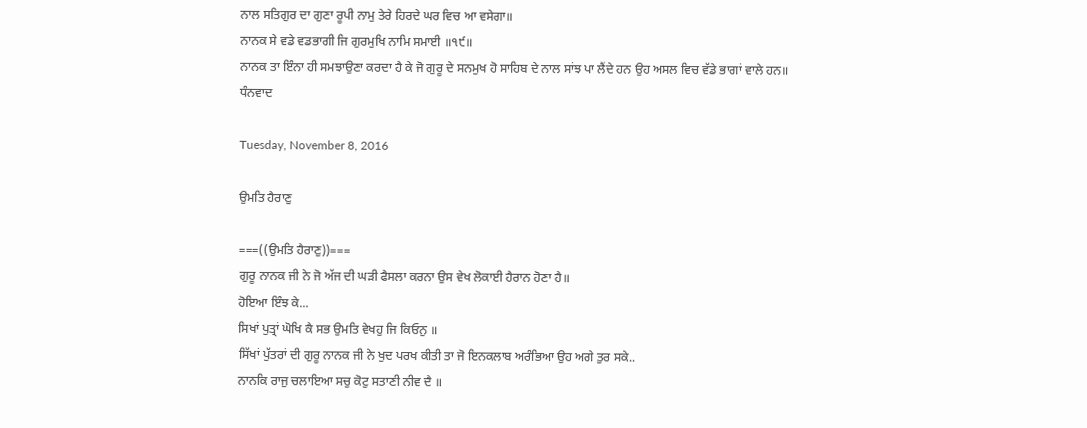ਨਾਲ ਸਤਿਗੁਰ ਦਾ ਗੁਣਾ ਰੂਪੀ ਨਾਮੁ ਤੇਰੇ ਹਿਰਦੇ ਘਰ ਵਿਚ ਆ ਵਸੇਗਾ॥
ਨਾਨਕ ਸੇ ਵਡੇ ਵਡਭਾਗੀ ਜਿ ਗੁਰਮੁਖਿ ਨਾਮਿ ਸਮਾਈ ॥੧੯॥
ਨਾਨਕ ਤਾ ਇੰਨਾ ਹੀ ਸਮਝਾਉਣਾ ਕਰਦਾ ਹੈ ਕੇ ਜੋ ਗੁਰੂ ਦੇ ਸਨਮੁਖ ਹੋ ਸਾਹਿਬ ਦੇ ਨਾਲ ਸਾਂਝ ਪਾ ਲੈਂਦੇ ਹਨ ਉਹ ਅਸਲ ਵਿਚ ਵੱਡੇ ਭਾਗਾਂ ਵਾਲੇ ਹਨ॥
ਧੰਨਵਾਦ

Tuesday, November 8, 2016

ਉਮਤਿ ਹੈਰਾਣੁ

===((ਉਮਤਿ ਹੈਰਾਣੁ))===
ਗੁਰੂ ਨਾਨਕ ਜੀ ਨੇ ਜੋ ਅੱਜ ਦੀ ਘੜੀ ਫੈਸਲਾ ਕਰਨਾ ਉਸ ਵੇਖ ਲੋਕਾਈ ਹੈਰਾਨ ਹੋਣਾ ਹੈ॥
ਹੋਇਆ ਇੰਝ ਕੇ...
ਸਿਖਾਂ ਪੁਤ੍ਰਾਂ ਘੋਖਿ ਕੈ ਸਭ ਉਮਤਿ ਵੇਖਹੁ ਜਿ ਕਿਓਨੁ ॥
ਸਿੱਖਾਂ ਪੁੱਤਰਾਂ ਦੀ ਗੁਰੂ ਨਾਨਕ ਜੀ ਨੇ ਖੁਦ ਪਰਖ ਕੀਤੀ ਤਾ ਜੋ ਇਨਕਲਾਬ ਅਰੰਭਿਆ ਉਹ ਅਗੇ ਤੁਰ ਸਕੇ..
ਨਾਨਕਿ ਰਾਜੁ ਚਲਾਇਆ ਸਚੁ ਕੋਟੁ ਸਤਾਣੀ ਨੀਵ ਦੈ ॥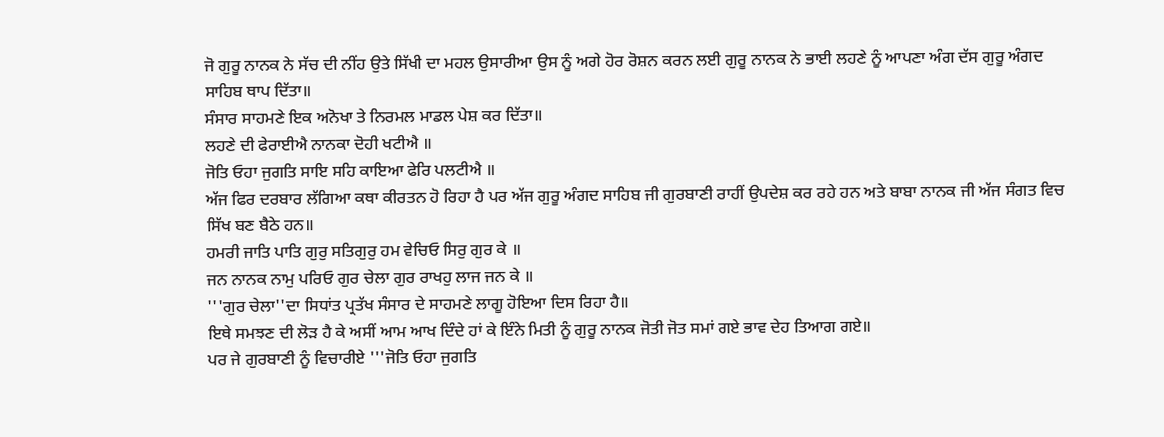ਜੋ ਗੁਰੂ ਨਾਨਕ ਨੇ ਸੱਚ ਦੀ ਨੀਂਹ ਉਤੇ ਸਿੱਖੀ ਦਾ ਮਹਲ ਉਸਾਰੀਆ ਉਸ ਨੂੰ ਅਗੇ ਹੋਰ ਰੋਸ਼ਨ ਕਰਨ ਲਈ ਗੁਰੂ ਨਾਨਕ ਨੇ ਭਾਈ ਲਹਣੇ ਨੂੰ ਆਪਣਾ ਅੰਗ ਦੱਸ ਗੁਰੂ ਅੰਗਦ ਸਾਹਿਬ ਥਾਪ ਦਿੱਤਾ॥
ਸੰਸਾਰ ਸਾਹਮਣੇ ਇਕ ਅਨੋਖਾ ਤੇ ਨਿਰਮਲ ਮਾਡਲ ਪੇਸ਼ ਕਰ ਦਿੱਤਾ॥
ਲਹਣੇ ਦੀ ਫੇਰਾਈਐ ਨਾਨਕਾ ਦੋਹੀ ਖਟੀਐ ॥
ਜੋਤਿ ਓਹਾ ਜੁਗਤਿ ਸਾਇ ਸਹਿ ਕਾਇਆ ਫੇਰਿ ਪਲਟੀਐ ॥
ਅੱਜ ਫਿਰ ਦਰਬਾਰ ਲੱਗਿਆ ਕਥਾ ਕੀਰਤਨ ਹੋ ਰਿਹਾ ਹੈ ਪਰ ਅੱਜ ਗੁਰੂ ਅੰਗਦ ਸਾਹਿਬ ਜੀ ਗੁਰਬਾਣੀ ਰਾਹੀਂ ਉਪਦੇਸ਼ ਕਰ ਰਹੇ ਹਨ ਅਤੇ ਬਾਬਾ ਨਾਨਕ ਜੀ ਅੱਜ ਸੰਗਤ ਵਿਚ ਸਿੱਖ ਬਣ ਬੈਠੇ ਹਨ॥
ਹਮਰੀ ਜਾਤਿ ਪਾਤਿ ਗੁਰੁ ਸਤਿਗੁਰੁ ਹਮ ਵੇਚਿਓ ਸਿਰੁ ਗੁਰ ਕੇ ॥
ਜਨ ਨਾਨਕ ਨਾਮੁ ਪਰਿਓ ਗੁਰ ਚੇਲਾ ਗੁਰ ਰਾਖਹੁ ਲਾਜ ਜਨ ਕੇ ॥
'''ਗੁਰ ਚੇਲਾ''ਦਾ ਸਿਧਾਂਤ ਪ੍ਰਤੱਖ ਸੰਸਾਰ ਦੇ ਸਾਹਮਣੇ ਲਾਗੂ ਹੋਇਆ ਦਿਸ ਰਿਹਾ ਹੈ॥
ਇਥੇ ਸਮਝਣ ਦੀ ਲੋੜ ਹੈ ਕੇ ਅਸੀਂ ਆਮ ਆਖ ਦਿੰਦੇ ਹਾਂ ਕੇ ਇੰਨੇ ਮਿਤੀ ਨੂੰ ਗੁਰੂ ਨਾਨਕ ਜੋਤੀ ਜੋਤ ਸਮਾਂ ਗਏ ਭਾਵ ਦੇਹ ਤਿਆਗ ਗਏ॥
ਪਰ ਜੇ ਗੁਰਬਾਣੀ ਨੂੰ ਵਿਚਾਰੀਏ '''ਜੋਤਿ ਓਹਾ ਜੁਗਤਿ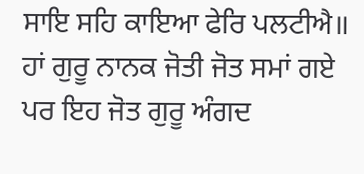ਸਾਇ ਸਹਿ ਕਾਇਆ ਫੇਰਿ ਪਲਟੀਐ॥
ਹਾਂ ਗੁਰੂ ਨਾਨਕ ਜੋਤੀ ਜੋਤ ਸਮਾਂ ਗਏ ਪਰ ਇਹ ਜੋਤ ਗੁਰੂ ਅੰਗਦ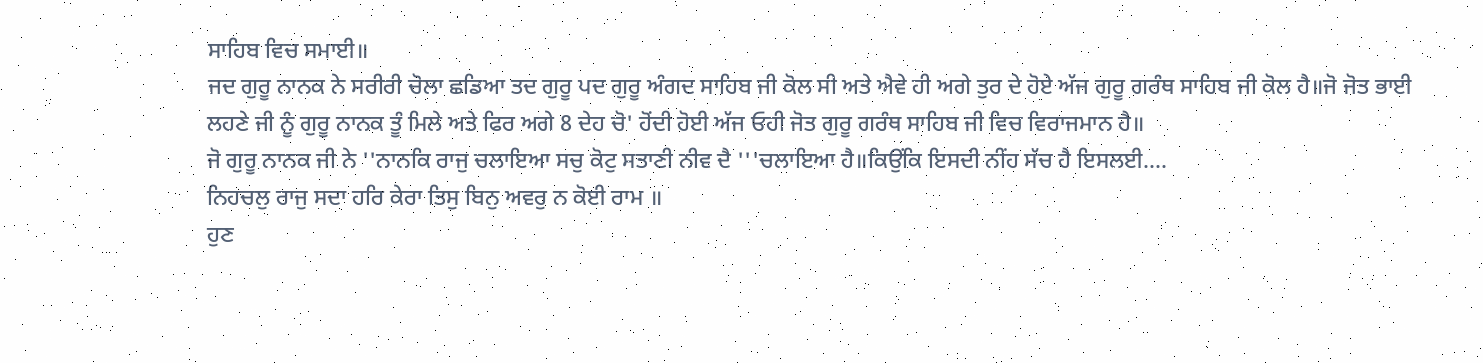ਸਾਹਿਬ ਵਿਚ ਸਮਾਈ॥
ਜਦ ਗੁਰੂ ਨਾਨਕ ਨੇ ਸਰੀਰੀ ਚੋਲਾ ਛਡਿਆ ਤਦ ਗੁਰੂ ਪਦ ਗੁਰੂ ਅੰਗਦ ਸਾਹਿਬ ਜੀ ਕੋਲ ਸੀ ਅਤੇ ਐਵੇ ਹੀ ਅਗੇ ਤੁਰ ਦੇ ਹੋਏ ਅੱਜ ਗੁਰੂ ਗਰੰਥ ਸਾਹਿਬ ਜੀ ਕੋਲ ਹੈ॥ਜੋ ਜੋਤ ਭਾਈ ਲਹਣੇ ਜੀ ਨੂੰ ਗੁਰੂ ਨਾਨਕ ਤੂੰ ਮਿਲੇ ਅਤੇ ਫਿਰ ਅਗੇ 8 ਦੇਹ ਚੋ' ਹੋਂਦੀ ਹੋਈ ਅੱਜ ਓਹੀ ਜੋਤ ਗੁਰੂ ਗਰੰਥ ਸਾਹਿਬ ਜੀ ਵਿਚ ਵਿਰਾਜਮਾਨ ਹੈ॥
ਜੋ ਗੁਰੂ ਨਾਨਕ ਜੀ ਨੇ ''ਨਾਨਕਿ ਰਾਜੁ ਚਲਾਇਆ ਸਚੁ ਕੋਟੁ ਸਤਾਣੀ ਨੀਵ ਦੈ '''ਚਲਾਇਆ ਹੈ॥ਕਿਉਂਕਿ ਇਸਦੀ ਨੀਂਹ ਸੱਚ ਹੈ ਇਸਲਈ....
ਨਿਹਚਲੁ ਰਾਜੁ ਸਦਾ ਹਰਿ ਕੇਰਾ ਤਿਸੁ ਬਿਨੁ ਅਵਰੁ ਨ ਕੋਈ ਰਾਮ ॥
ਹੁਣ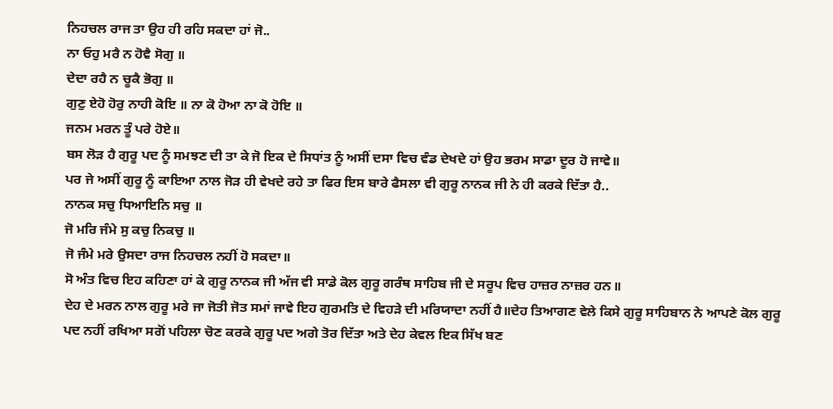ਨਿਹਚਲ ਰਾਜ ਤਾ ਉਹ ਹੀ ਰਹਿ ਸਕਦਾ ਹਾਂ ਜੋ..
ਨਾ ਓਹੁ ਮਰੈ ਨ ਹੋਵੈ ਸੋਗੁ ॥
ਦੇਦਾ ਰਹੈ ਨ ਚੂਕੈ ਭੋਗੁ ॥
ਗੁਣੁ ਏਹੋ ਹੋਰੁ ਨਾਹੀ ਕੋਇ ॥ ਨਾ ਕੋ ਹੋਆ ਨਾ ਕੋ ਹੋਇ ॥
ਜਨਮ ਮਰਨ ਤੂੰ ਪਰੇ ਹੋਏ॥
ਬਸ ਲੋੜ ਹੈ ਗੁਰੂ ਪਦ ਨੂੰ ਸਮਝਣ ਦੀ ਤਾ ਕੇ ਜੋ ਇਕ ਦੇ ਸਿਧਾਂਤ ਨੂੰ ਅਸੀਂ ਦਸਾ ਵਿਚ ਵੰਡ ਦੇਖਦੇ ਹਾਂ ਉਹ ਭਰਮ ਸਾਡਾ ਦੂਰ ਹੋ ਜਾਵੇ॥
ਪਰ ਜੇ ਅਸੀਂ ਗੁਰੂ ਨੂੰ ਕਾਇਆ ਨਾਲ ਜੋੜ ਹੀ ਵੇਖਦੇ ਰਹੇ ਤਾ ਫਿਰ ਇਸ ਬਾਰੇ ਫੈਸਲਾ ਵੀ ਗੁਰੂ ਨਾਨਕ ਜੀ ਨੇ ਹੀ ਕਰਕੇ ਦਿੱਤਾ ਹੈ..
ਨਾਨਕ ਸਚੁ ਧਿਆਇਨਿ ਸਚੁ ॥
ਜੋ ਮਰਿ ਜੰਮੇ ਸੁ ਕਚੁ ਨਿਕਚੁ ॥
ਜੋ ਜੰਮੇ ਮਰੇ ਉਸਦਾ ਰਾਜ ਨਿਹਚਲ ਨਹੀਂ ਹੋ ਸਕਦਾ॥
ਸੋ ਅੰਤ ਵਿਚ ਇਹ ਕਹਿਣਾ ਹਾਂ ਕੇ ਗੁਰੂ ਨਾਨਕ ਜੀ ਅੱਜ ਵੀ ਸਾਡੇ ਕੋਲ ਗੁਰੂ ਗਰੰਥ ਸਾਹਿਬ ਜੀ ਦੇ ਸਰੂਪ ਵਿਚ ਹਾਜ਼ਰ ਨਾਜ਼ਰ ਹਨ॥
ਦੇਹ ਦੇ ਮਰਨ ਨਾਲ ਗੁਰੂ ਮਰੇ ਜਾ ਜੋਤੀ ਜੋਤ ਸਮਾਂ ਜਾਵੇ ਇਹ ਗੁਰਮਤਿ ਦੇ ਵਿਹੜੇ ਦੀ ਮਰਿਯਾਦਾ ਨਹੀਂ ਹੈ॥ਦੇਹ ਤਿਆਗਣ ਵੇਲੇ ਕਿਸੇ ਗੁਰੂ ਸਾਹਿਬਾਨ ਨੇ ਆਪਣੇ ਕੋਲ ਗੁਰੂ ਪਦ ਨਹੀਂ ਰਖਿਆ ਸਗੋਂ ਪਹਿਲਾ ਚੋਣ ਕਰਕੇ ਗੁਰੂ ਪਦ ਅਗੇ ਤੋਰ ਦਿੱਤਾ ਅਤੇ ਦੇਹ ਕੇਵਲ ਇਕ ਸਿੱਖ ਬਣ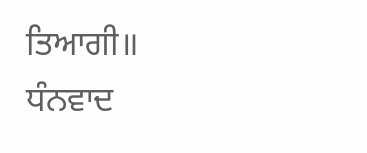ਤਿਆਗੀ॥
ਧੰਨਵਾਦ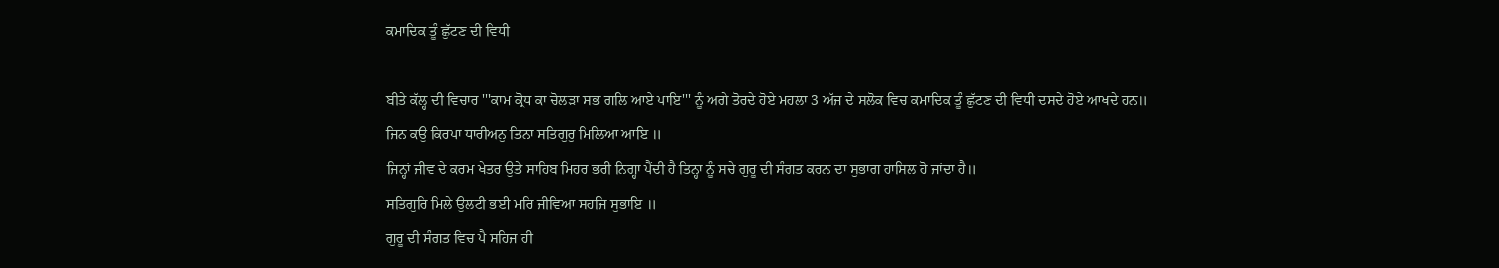ਕਮਾਦਿਕ ਤੂੰ ਛੁੱਟਣ ਦੀ ਵਿਧੀ

ਬੀਤੇ ਕੱਲ੍ਹ ਦੀ ਵਿਚਾਰ '''ਕਾਮ ਕ੍ਰੋਧ ਕਾ ਚੋਲੜਾ ਸਭ ਗਲਿ ਆਏ ਪਾਇ''' ਨੂੰ ਅਗੇ ਤੋਰਦੇ ਹੋਏ ਮਹਲਾ 3 ਅੱਜ ਦੇ ਸਲੋਕ ਵਿਚ ਕਮਾਦਿਕ ਤੂੰ ਛੁੱਟਣ ਦੀ ਵਿਧੀ ਦਸਦੇ ਹੋਏ ਆਖਦੇ ਹਨ॥
ਜਿਨ ਕਉ ਕਿਰਪਾ ਧਾਰੀਅਨੁ ਤਿਨਾ ਸਤਿਗੁਰੁ ਮਿਲਿਆ ਆਇ ॥
ਜਿਨ੍ਹਾਂ ਜੀਵ ਦੇ ਕਰਮ ਖੇਤਰ ਉਤੇ ਸਾਹਿਬ ਮਿਹਰ ਭਰੀ ਨਿਗ੍ਹਾ ਪੈਂਦੀ ਹੈ ਤਿਨ੍ਹਾ ਨੂੰ ਸਚੇ ਗੁਰੂ ਦੀ ਸੰਗਤ ਕਰਨ ਦਾ ਸੁਭਾਗ ਹਾਸਿਲ ਹੋ ਜਾਂਦਾ ਹੈ॥
ਸਤਿਗੁਰਿ ਮਿਲੇ ਉਲਟੀ ਭਈ ਮਰਿ ਜੀਵਿਆ ਸਹਜਿ ਸੁਭਾਇ ॥
ਗੁਰੂ ਦੀ ਸੰਗਤ ਵਿਚ ਪੈ ਸਹਿਜ ਹੀ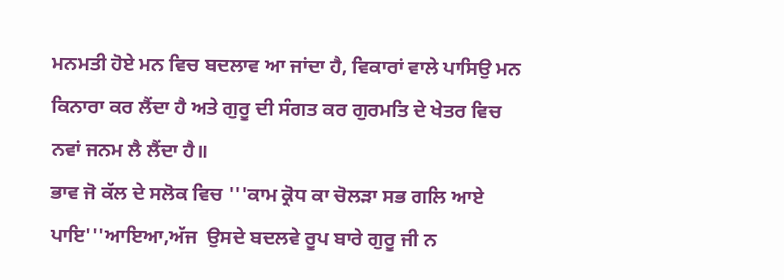ਮਨਮਤੀ ਹੋਏ ਮਨ ਵਿਚ ਬਦਲਾਵ ਆ ਜਾਂਦਾ ਹੈ, ਵਿਕਾਰਾਂ ਵਾਲੇ ਪਾਸਿਉ ਮਨ ਕਿਨਾਰਾ ਕਰ ਲੈਂਦਾ ਹੈ ਅਤੇ ਗੁਰੂ ਦੀ ਸੰਗਤ ਕਰ ਗੁਰਮਤਿ ਦੇ ਖੇਤਰ ਵਿਚ ਨਵਾਂ ਜਨਮ ਲੈ ਲੈਂਦਾ ਹੈ॥
ਭਾਵ ਜੋ ਕੱਲ ਦੇ ਸਲੋਕ ਵਿਚ '''ਕਾਮ ਕ੍ਰੋਧ ਕਾ ਚੋਲੜਾ ਸਭ ਗਲਿ ਆਏ ਪਾਇ'''ਆਇਆ,ਅੱਜ  ਉਸਦੇ ਬਦਲਵੇ ਰੂਪ ਬਾਰੇ ਗੁਰੂ ਜੀ ਨ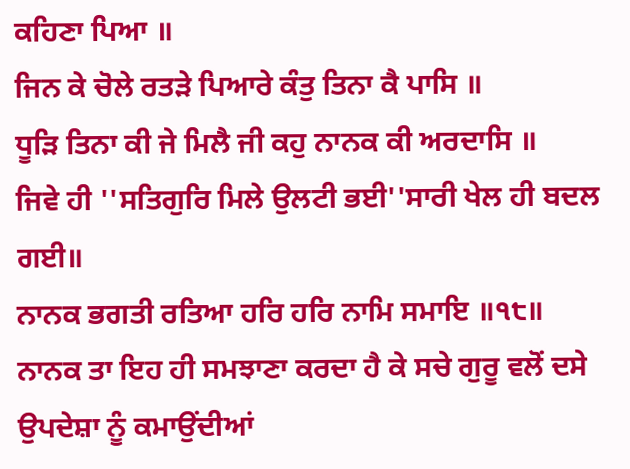ਕਹਿਣਾ ਪਿਆ ॥
ਜਿਨ ਕੇ ਚੋਲੇ ਰਤੜੇ ਪਿਆਰੇ ਕੰਤੁ ਤਿਨਾ ਕੈ ਪਾਸਿ ॥
ਧੂੜਿ ਤਿਨਾ ਕੀ ਜੇ ਮਿਲੈ ਜੀ ਕਹੁ ਨਾਨਕ ਕੀ ਅਰਦਾਸਿ ॥
ਜਿਵੇ ਹੀ ''ਸਤਿਗੁਰਿ ਮਿਲੇ ਉਲਟੀ ਭਈ''ਸਾਰੀ ਖੇਲ ਹੀ ਬਦਲ ਗਈ॥
ਨਾਨਕ ਭਗਤੀ ਰਤਿਆ ਹਰਿ ਹਰਿ ਨਾਮਿ ਸਮਾਇ ॥੧੮॥
ਨਾਨਕ ਤਾ ਇਹ ਹੀ ਸਮਝਾਣਾ ਕਰਦਾ ਹੈ ਕੇ ਸਚੇ ਗੁਰੂ ਵਲੋਂ ਦਸੇ ਉਪਦੇਸ਼ਾ ਨੂੰ ਕਮਾਉਂਦੀਆਂ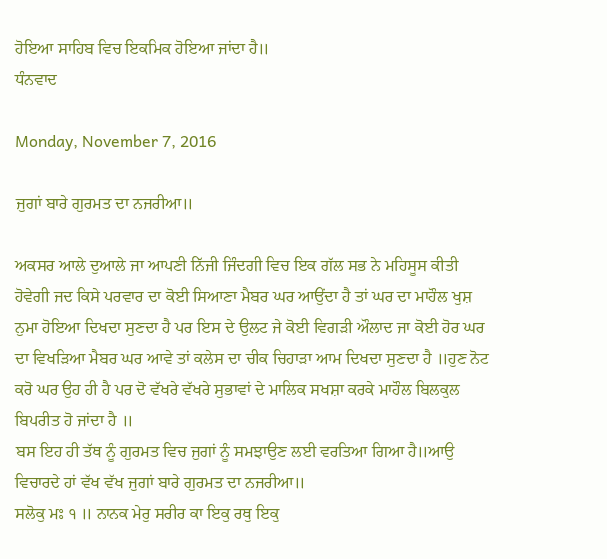ਹੋਇਆ ਸਾਹਿਬ ਵਿਚ ਇਕਮਿਕ ਹੋਇਆ ਜਾਂਦਾ ਹੈ॥
ਧੰਨਵਾਦ

Monday, November 7, 2016

ਜੁਗਾਂ ਬਾਰੇ ਗੁਰਮਤ ਦਾ ਨਜਰੀਆ॥

ਅਕਸਰ ਆਲੇ ਦੁਆਲੇ ਜਾ ਆਪਣੀ ਨਿੱਜੀ ਜਿੰਦਗੀ ਵਿਚ ਇਕ ਗੱਲ ਸਭ ਨੇ ਮਹਿਸੂਸ ਕੀਤੀ ਹੋਵੇਗੀ ਜਦ ਕਿਸੇ ਪਰਵਾਰ ਦਾ ਕੋਈ ਸਿਆਣਾ ਮੈਬਰ ਘਰ ਆਉਂਦਾ ਹੈ ਤਾਂ ਘਰ ਦਾ ਮਾਹੌਲ ਖੁਸ਼ ਨੁਮਾ ਹੋਇਆ ਦਿਖਦਾ ਸੁਣਦਾ ਹੈ ਪਰ ਇਸ ਦੇ ਉਲਟ ਜੇ ਕੋਈ ਵਿਗੜੀ ਔਲਾਦ ਜਾ ਕੋਈ ਹੋਰ ਘਰ ਦਾ ਵਿਖੜਿਆ ਮੈਬਰ ਘਰ ਆਵੇ ਤਾਂ ਕਲੇਸ ਦਾ ਚੀਕ ਚਿਹਾੜਾ ਆਮ ਦਿਖਦਾ ਸੁਣਦਾ ਹੈ ॥ਹੁਣ ਨੋਟ ਕਰੋ ਘਰ ਉਹ ਹੀ ਹੈ ਪਰ ਦੋ ਵੱਖਰੇ ਵੱਖਰੇ ਸੁਭਾਵਾਂ ਦੇ ਮਾਲਿਕ ਸਖਸ਼ਾ ਕਰਕੇ ਮਾਹੌਲ ਬਿਲਕੁਲ ਬਿਪਰੀਤ ਹੋ ਜਾਂਦਾ ਹੈ ॥
ਬਸ ਇਹ ਹੀ ਤੱਥ ਨੂੰ ਗੁਰਮਤ ਵਿਚ ਜੁਗਾਂ ਨੂੰ ਸਮਝਾਉਣ ਲਈ ਵਰਤਿਆ ਗਿਆ ਹੈ॥ਆਉ ਵਿਚਾਰਦੇ ਹਾਂ ਵੱਖ ਵੱਖ ਜੁਗਾਂ ਬਾਰੇ ਗੁਰਮਤ ਦਾ ਨਜਰੀਆ॥
ਸਲੋਕੁ ਮਃ ੧ ॥ ਨਾਨਕ ਮੇਰੁ ਸਰੀਰ ਕਾ ਇਕੁ ਰਥੁ ਇਕੁ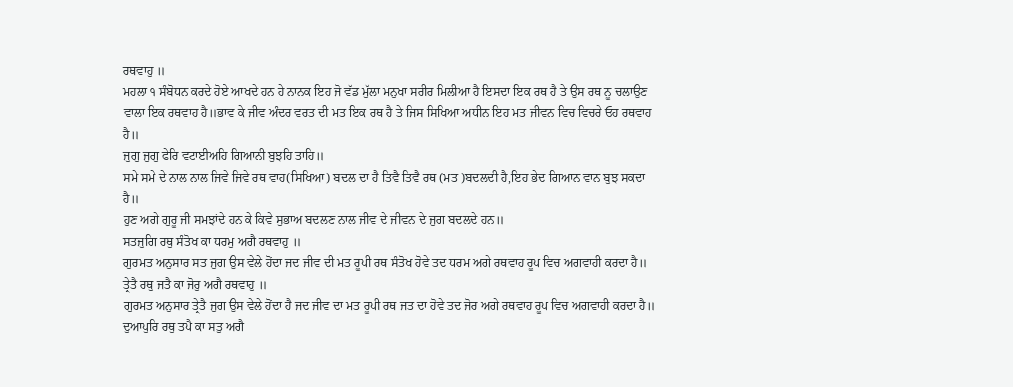ਰਥਵਾਹੁ ॥
ਮਹਲਾ ੧ ਸੰਬੋਧਨ ਕਰਦੇ ਹੋਏ ਆਖਦੇ ਹਨ ਹੇ ਨਾਨਕ ਇਹ ਜੋ ਵੱਡ ਮੁੱਲਾ ਮਨੁਖਾ ਸਰੀਰ ਮਿਲੀਆ ਹੈ ਇਸਦਾ ਇਕ ਰਥ ਹੈ ਤੇ ਉਸ ਰਥ ਨੂ ਚਲਾਉਣ ਵਾਲਾ ਇਕ ਰਥਵਾਹ ਹੈ॥ਭਾਵ ਕੇ ਜੀਵ ਅੰਦਰ ਵਰਤ ਦੀ ਮਤ ਇਕ ਰਥ ਹੈ ਤੇ ਜਿਸ ਸਿਖਿਆ ਅਧੀਨ ਇਹ ਮਤ ਜੀਵਨ ਵਿਚ ਵਿਚਰੇ ਓਹ ਰਥਵਾਹ ਹੈ॥
ਜੁਗੁ ਜੁਗੁ ਫੇਰਿ ਵਟਾਈਅਹਿ ਗਿਆਨੀ ਬੁਝਹਿ ਤਾਹਿ॥
ਸਮੇ ਸਮੇ ਦੇ ਨਾਲ ਨਾਲ ਜਿਵੇ ਜਿਵੇ ਰਥ ਵਾਹ(ਸਿਖਿਆ) ਬਦਲ ਦਾ ਹੈ ਤਿਵੈ ਤਿਵੈ ਰਥ (ਮਤ )ਬਦਲਦੀ ਹੈ,ਇਹ ਭੇਦ ਗਿਆਨ ਵਾਨ ਬੁਝ ਸਕਦਾ ਹੈ॥
ਹੁਣ ਅਗੇ ਗੁਰੂ ਜੀ ਸਮਝਾਂਦੇ ਹਨ ਕੇ ਕਿਵੇ ਸੁਭਾਅ ਬਦਲਣ ਨਾਲ ਜੀਵ ਦੇ ਜੀਵਨ ਦੇ ਜੁਗ ਬਦਲਦੇ ਹਨ॥
ਸਤਜੁਗਿ ਰਥੁ ਸੰਤੋਖ ਕਾ ਧਰਮੁ ਅਗੈ ਰਥਵਾਹੁ ॥
ਗੁਰਮਤ ਅਨੁਸਾਰ ਸਤ ਜੁਗ ਉਸ ਵੇਲੇ ਹੋਂਦਾ ਜਦ ਜੀਵ ਦੀ ਮਤ ਰੂਪੀ ਰਥ ਸੰਤੋਖ ਹੋਵੇ ਤਦ ਧਰਮ ਅਗੇ ਰਥਵਾਹ ਰੂਪ ਵਿਚ ਅਗਵਾਹੀ ਕਰਦਾ ਹੈ॥
ਤ੍ਰੇਤੈ ਰਥੁ ਜਤੈ ਕਾ ਜੋਰੁ ਅਗੈ ਰਥਵਾਹੁ ॥
ਗੁਰਮਤ ਅਨੁਸਾਰ ਤ੍ਰੇਤੈ ਜੁਗ ਉਸ ਵੇਲੇ ਹੋਂਦਾ ਹੈ ਜਦ ਜੀਵ ਦਾ ਮਤ ਰੂਪੀ ਰਥ ਜਤ ਦਾ ਹੋਵੇ ਤਦ ਜੋਰ ਅਗੇ ਰਥਵਾਹ ਰੂਪ ਵਿਚ ਅਗਵਾਹੀ ਕਰਦਾ ਹੈ॥
ਦੁਆਪੁਰਿ ਰਥੁ ਤਪੈ ਕਾ ਸਤੁ ਅਗੈ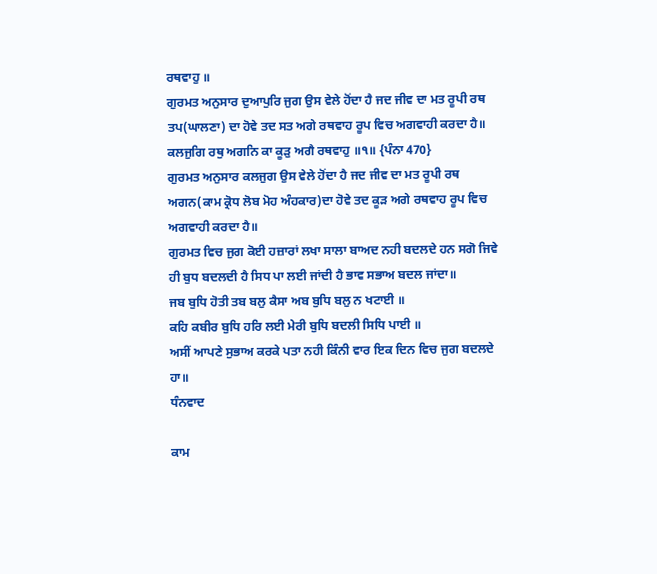ਰਥਵਾਹੁ ॥
ਗੁਰਮਤ ਅਨੁਸਾਰ ਦੁਆਪੁਰਿ ਜੁਗ ਉਸ ਵੇਲੇ ਹੋਂਦਾ ਹੈ ਜਦ ਜੀਵ ਦਾ ਮਤ ਰੂਪੀ ਰਥ ਤਪ(ਘਾਲਣਾ) ਦਾ ਹੋਵੇ ਤਦ ਸਤ ਅਗੇ ਰਥਵਾਹ ਰੂਪ ਵਿਚ ਅਗਵਾਹੀ ਕਰਦਾ ਹੈ॥
ਕਲਜੁਗਿ ਰਥੁ ਅਗਨਿ ਕਾ ਕੂੜੁ ਅਗੈ ਰਥਵਾਹੁ ॥੧॥ {ਪੰਨਾ 470}
ਗੁਰਮਤ ਅਨੁਸਾਰ ਕਲਜੁਗ ਉਸ ਵੇਲੇ ਹੋਂਦਾ ਹੈ ਜਦ ਜੀਵ ਦਾ ਮਤ ਰੂਪੀ ਰਥ ਅਗਨ(ਕਾਮ ਕ੍ਰੋਧ ਲੋਬ ਮੋਹ ਅੰਹਕਾਰ)ਦਾ ਹੋਵੇ ਤਦ ਕੂੜ ਅਗੇ ਰਥਵਾਹ ਰੂਪ ਵਿਚ ਅਗਵਾਹੀ ਕਰਦਾ ਹੈ॥
ਗੁਰਮਤ ਵਿਚ ਜੁਗ ਕੋਈ ਹਜ਼ਾਰਾਂ ਲਖਾ ਸਾਲਾ ਬਾਅਦ ਨਹੀ ਬਦਲਦੇ ਹਨ ਸਗੋ ਜਿਵੇ ਹੀ ਬੁਧ ਬਦਲਦੀ ਹੈ ਸਿਧ ਪਾ ਲਈ ਜਾਂਦੀ ਹੈ ਭਾਵ ਸਭਾਅ ਬਦਲ ਜਾਂਦਾ॥
ਜਬ ਬੁਧਿ ਹੋਤੀ ਤਬ ਬਲੁ ਕੈਸਾ ਅਬ ਬੁਧਿ ਬਲੁ ਨ ਖਟਾਈ ॥
ਕਹਿ ਕਬੀਰ ਬੁਧਿ ਹਰਿ ਲਈ ਮੇਰੀ ਬੁਧਿ ਬਦਲੀ ਸਿਧਿ ਪਾਈ ॥
ਅਸੀਂ ਆਪਣੇ ਸੁਭਾਅ ਕਰਕੇ ਪਤਾ ਨਹੀ ਕਿੰਨੀ ਵਾਰ ਇਕ ਦਿਨ ਵਿਚ ਜੁਗ ਬਦਲਦੇ ਹਾ॥
ਧੰਨਵਾਦ

ਕਾਮ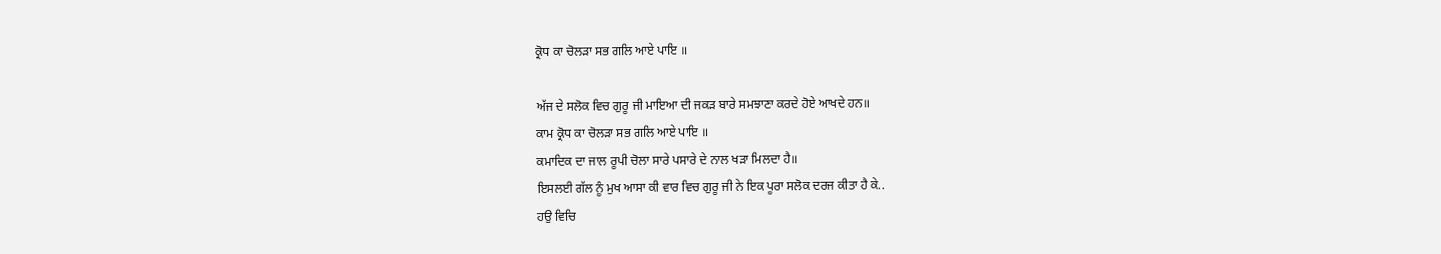ਕ੍ਰੋਧ ਕਾ ਚੋਲੜਾ ਸਭ ਗਲਿ ਆਏ ਪਾਇ ॥

ਅੱਜ ਦੇ ਸਲੋਕ ਵਿਚ ਗੁਰੂ ਜੀ ਮਾਇਆ ਦੀ ਜਕੜ ਬਾਰੇ ਸਮਝਾਣਾ ਕਰਦੇ ਹੋਏ ਆਖਦੇ ਹਨ॥
ਕਾਮ ਕ੍ਰੋਧ ਕਾ ਚੋਲੜਾ ਸਭ ਗਲਿ ਆਏ ਪਾਇ ॥
ਕਮਾਦਿਕ ਦਾ ਜਾਲ ਰੂਪੀ ਚੋਲਾ ਸਾਰੇ ਪਸਾਰੇ ਦੇ ਨਾਲ ਖੜਾ ਮਿਲਦਾ ਹੈ॥
ਇਸਲਈ ਗੱਲ ਨੂੰ ਮੁਖ ਆਸਾ ਕੀ ਵਾਰ ਵਿਚ ਗੁਰੂ ਜੀ ਨੇ ਇਕ ਪੂਰਾ ਸਲੋਕ ਦਰਜ ਕੀਤਾ ਹੈ ਕੇ..
ਹਉ ਵਿਚਿ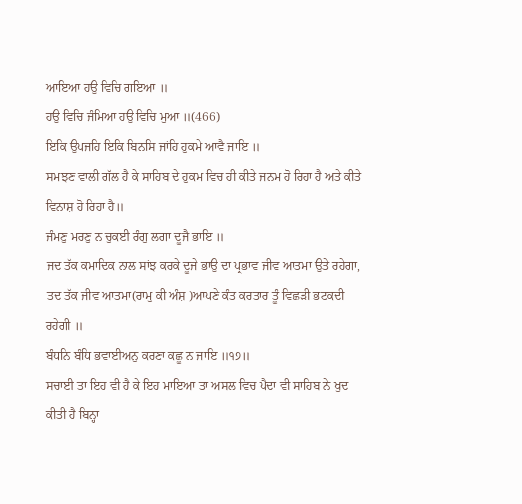ਆਇਆ ਹਉ ਵਿਚਿ ਗਇਆ ॥
ਹਉ ਵਿਚਿ ਜੰਮਿਆ ਹਉ ਵਿਚਿ ਮੁਆ ॥(466)
ਇਕਿ ਉਪਜਹਿ ਇਕਿ ਬਿਨਸਿ ਜਾਂਹਿ ਹੁਕਮੇ ਆਵੈ ਜਾਇ ॥
ਸਮਝਣ ਵਾਲੀ ਗੱਲ ਹੈ ਕੇ ਸਾਹਿਬ ਦੇ ਹੁਕਮ ਵਿਚ ਹੀ ਕੀਤੇ ਜਨਮ ਹੋ ਰਿਹਾ ਹੈ ਅਤੇ ਕੀਤੇ ਵਿਨਾਸ਼ ਹੋ ਰਿਹਾ ਹੈ॥
ਜੰਮਣੁ ਮਰਣੁ ਨ ਚੁਕਈ ਰੰਗੁ ਲਗਾ ਦੂਜੈ ਭਾਇ ॥
ਜਦ ਤੱਕ ਕਮਾਦਿਕ ਨਾਲ ਸਾਂਝ ਕਰਕੇ ਦੂਜੇ ਭਾਉ ਦਾ ਪ੍ਰਭਾਵ ਜੀਵ ਆਤਮਾ ਉਤੇ ਰਹੇਗਾ, ਤਦ ਤੱਕ ਜੀਵ ਆਤਮਾ(ਰਾਮੁ ਕੀ ਅੰਸ਼ )ਆਪਣੇ ਕੰਤ ਕਰਤਾਰ ਤੂੰ ਵਿਛੜੀ ਭਟਕਦੀ ਰਹੇਗੀ ॥
ਬੰਧਨਿ ਬੰਧਿ ਭਵਾਈਅਨੁ ਕਰਣਾ ਕਛੂ ਨ ਜਾਇ ॥੧੭॥
ਸਚਾਈ ਤਾ ਇਹ ਵੀ ਹੈ ਕੇ ਇਹ ਮਾਇਆ ਤਾ ਅਸਲ ਵਿਚ ਪੈਦਾ ਵੀ ਸਾਹਿਬ ਨੇ ਖੁਦ ਕੀਤੀ ਹੈ ਬਿਨ੍ਹਾ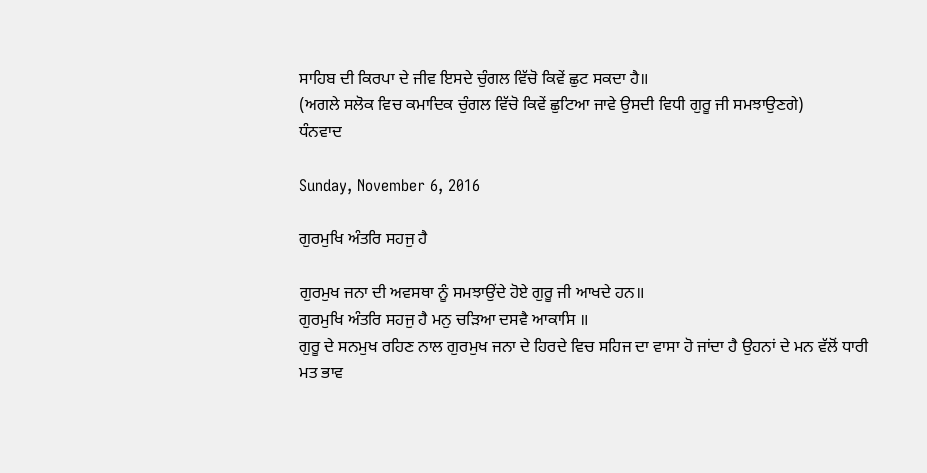ਸਾਹਿਬ ਦੀ ਕਿਰਪਾ ਦੇ ਜੀਵ ਇਸਦੇ ਚੁੰਗਲ ਵਿੱਚੋ ਕਿਵੇਂ ਛੁਟ ਸਕਦਾ ਹੈ॥
(ਅਗਲੇ ਸਲੋਕ ਵਿਚ ਕਮਾਦਿਕ ਚੁੰਗਲ ਵਿੱਚੋ ਕਿਵੇਂ ਛੁਟਿਆ ਜਾਵੇ ਉਸਦੀ ਵਿਧੀ ਗੁਰੂ ਜੀ ਸਮਝਾਉਣਗੇ)
ਧੰਨਵਾਦ

Sunday, November 6, 2016

ਗੁਰਮੁਖਿ ਅੰਤਰਿ ਸਹਜੁ ਹੈ

ਗੁਰਮੁਖ ਜਨਾ ਦੀ ਅਵਸਥਾ ਨੂੰ ਸਮਝਾਉਂਦੇ ਹੋਏ ਗੁਰੂ ਜੀ ਆਖਦੇ ਹਨ॥
ਗੁਰਮੁਖਿ ਅੰਤਰਿ ਸਹਜੁ ਹੈ ਮਨੁ ਚੜਿਆ ਦਸਵੈ ਆਕਾਸਿ ॥
ਗੁਰੂ ਦੇ ਸਨਮੁਖ ਰਹਿਣ ਨਾਲ ਗੁਰਮੁਖ ਜਨਾ ਦੇ ਹਿਰਦੇ ਵਿਚ ਸਹਿਜ ਦਾ ਵਾਸਾ ਹੋ ਜਾਂਦਾ ਹੈ ਉਹਨਾਂ ਦੇ ਮਨ ਵੱਲੋਂ ਧਾਰੀ ਮਤ ਭਾਵ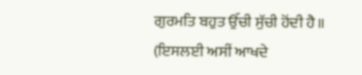ਗੁਰਮਤਿ ਬਹੁਤ ਉੱਚੀ ਸੁੱਚੀ ਹੋਂਦੀ ਹੈ॥
(ਇਸਲਈ ਅਸੀਂ ਆਖਦੇ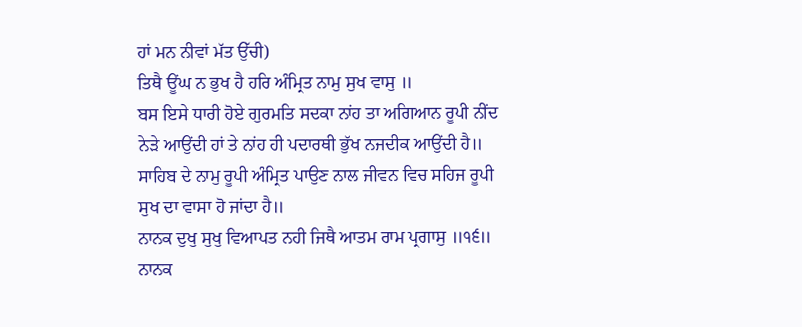ਹਾਂ ਮਨ ਨੀਵਾਂ ਮੱਤ ਉੱਚੀ)
ਤਿਥੈ ਊਂਘ ਨ ਭੁਖ ਹੈ ਹਰਿ ਅੰਮ੍ਰਿਤ ਨਾਮੁ ਸੁਖ ਵਾਸੁ ॥
ਬਸ ਇਸੇ ਧਾਰੀ ਹੋਏ ਗੁਰਮਤਿ ਸਦਕਾ ਨਾਂਹ ਤਾ ਅਗਿਆਨ ਰੂਪੀ ਨੀਂਦ ਨੇੜੇ ਆਉਂਦੀ ਹਾਂ ਤੇ ਨਾਂਹ ਹੀ ਪਦਾਰਥੀ ਭੁੱਖ ਨਜਦੀਕ ਆਉਂਦੀ ਹੈ॥
ਸਾਹਿਬ ਦੇ ਨਾਮੁ ਰੂਪੀ ਅੰਮ੍ਰਿਤ ਪਾਉਣ ਨਾਲ ਜੀਵਨ ਵਿਚ ਸਹਿਜ ਰੂਪੀ ਸੁਖ ਦਾ ਵਾਸਾ ਹੋ ਜਾਂਦਾ ਹੈ॥
ਨਾਨਕ ਦੁਖੁ ਸੁਖੁ ਵਿਆਪਤ ਨਹੀ ਜਿਥੈ ਆਤਮ ਰਾਮ ਪ੍ਰਗਾਸੁ ॥੧੬॥
ਨਾਨਕ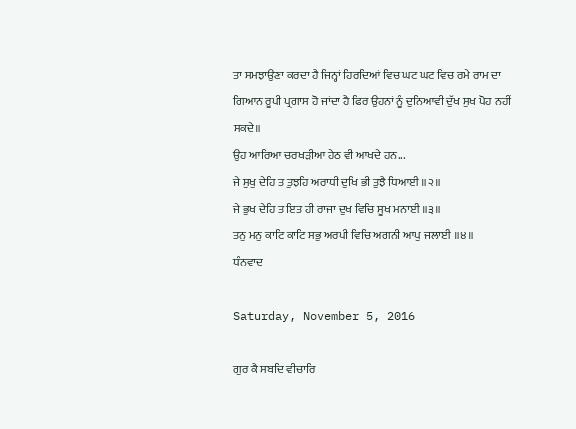ਤਾ ਸਮਝਾਉਣਾ ਕਰਦਾ ਹੈ ਜਿਨ੍ਹਾਂ ਹਿਰਦਿਆਂ ਵਿਚ ਘਟ ਘਟ ਵਿਚ ਰਮੇ ਰਾਮ ਦਾ ਗਿਆਨ ਰੂਪੀ ਪ੍ਰਗਾਸ ਹੋ ਜਾਂਦਾ ਹੈ ਫਿਰ ਉਹਨਾਂ ਨੂੰ ਦੁਨਿਆਵੀ ਦੁੱਖ ਸੁਖ ਪੋਹ ਨਹੀਂ ਸਕਦੇ॥
ਉਹ ਆਰਿਆ ਚਰਖੜੀਆ ਹੇਠ ਵੀ ਆਖਦੇ ਹਨ...
ਜੇ ਸੁਖੁ ਦੇਹਿ ਤ ਤੁਝਹਿ ਅਰਾਧੀ ਦੁਖਿ ਭੀ ਤੁਝੈ ਧਿਆਈ ॥੨॥
ਜੇ ਭੁਖ ਦੇਹਿ ਤ ਇਤ ਹੀ ਰਾਜਾ ਦੁਖ ਵਿਚਿ ਸੂਖ ਮਨਾਈ ॥੩॥
ਤਨੁ ਮਨੁ ਕਾਟਿ ਕਾਟਿ ਸਭੁ ਅਰਪੀ ਵਿਚਿ ਅਗਨੀ ਆਪੁ ਜਲਾਈ ॥੪॥
ਧੰਨਵਾਦ

Saturday, November 5, 2016

ਗੁਰ ਕੈ ਸਬਦਿ ਵੀਚਾਰਿ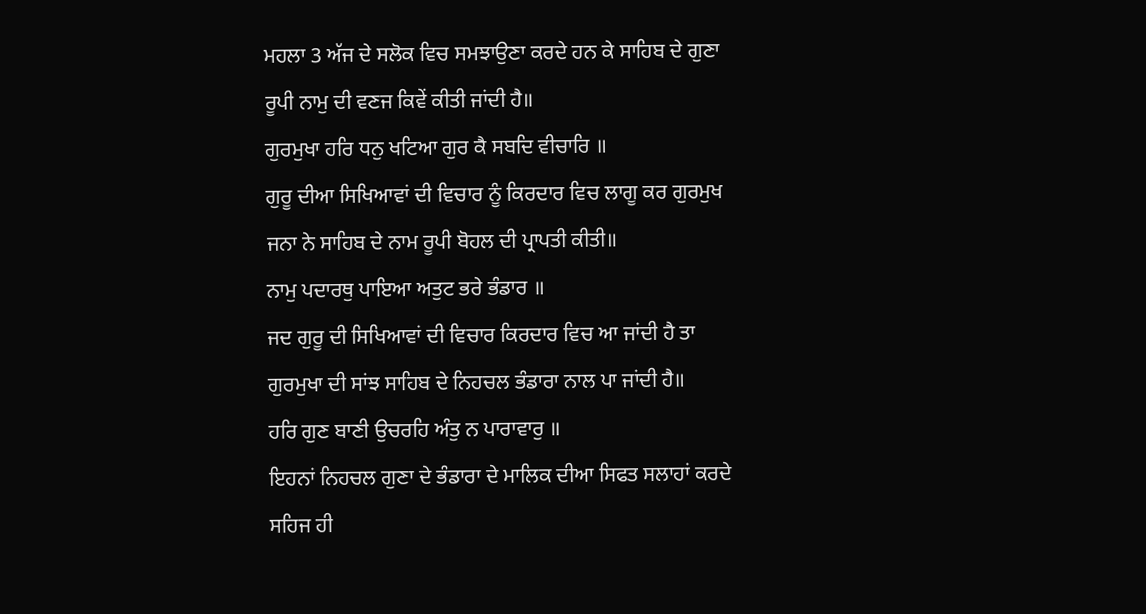ਮਹਲਾ 3 ਅੱਜ ਦੇ ਸਲੋਕ ਵਿਚ ਸਮਝਾਉਣਾ ਕਰਦੇ ਹਨ ਕੇ ਸਾਹਿਬ ਦੇ ਗੁਣਾ ਰੂਪੀ ਨਾਮੁ ਦੀ ਵਣਜ ਕਿਵੇਂ ਕੀਤੀ ਜਾਂਦੀ ਹੈ॥
ਗੁਰਮੁਖਾ ਹਰਿ ਧਨੁ ਖਟਿਆ ਗੁਰ ਕੈ ਸਬਦਿ ਵੀਚਾਰਿ ॥
ਗੁਰੂ ਦੀਆ ਸਿਖਿਆਵਾਂ ਦੀ ਵਿਚਾਰ ਨੂੰ ਕਿਰਦਾਰ ਵਿਚ ਲਾਗੂ ਕਰ ਗੁਰਮੁਖ ਜਨਾ ਨੇ ਸਾਹਿਬ ਦੇ ਨਾਮ ਰੂਪੀ ਬੋਹਲ ਦੀ ਪ੍ਰਾਪਤੀ ਕੀਤੀ॥
ਨਾਮੁ ਪਦਾਰਥੁ ਪਾਇਆ ਅਤੁਟ ਭਰੇ ਭੰਡਾਰ ॥
ਜਦ ਗੁਰੂ ਦੀ ਸਿਖਿਆਵਾਂ ਦੀ ਵਿਚਾਰ ਕਿਰਦਾਰ ਵਿਚ ਆ ਜਾਂਦੀ ਹੈ ਤਾ ਗੁਰਮੁਖਾ ਦੀ ਸਾਂਝ ਸਾਹਿਬ ਦੇ ਨਿਹਚਲ ਭੰਡਾਰਾ ਨਾਲ ਪਾ ਜਾਂਦੀ ਹੈ॥
ਹਰਿ ਗੁਣ ਬਾਣੀ ਉਚਰਹਿ ਅੰਤੁ ਨ ਪਾਰਾਵਾਰੁ ॥
ਇਹਨਾਂ ਨਿਹਚਲ ਗੁਣਾ ਦੇ ਭੰਡਾਰਾ ਦੇ ਮਾਲਿਕ ਦੀਆ ਸਿਫਤ ਸਲਾਹਾਂ ਕਰਦੇ ਸਹਿਜ ਹੀ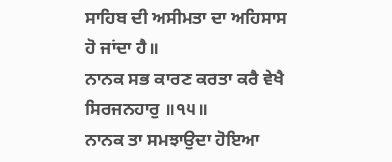ਸਾਹਿਬ ਦੀ ਅਸੀਮਤਾ ਦਾ ਅਹਿਸਾਸ ਹੋ ਜਾਂਦਾ ਹੈ॥
ਨਾਨਕ ਸਭ ਕਾਰਣ ਕਰਤਾ ਕਰੈ ਵੇਖੈ ਸਿਰਜਨਹਾਰੁ ॥੧੫॥
ਨਾਨਕ ਤਾ ਸਮਝਾਉਦਾ ਹੋਇਆ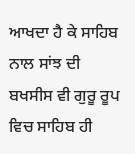ਆਖਦਾ ਹੈ ਕੇ ਸਾਹਿਬ ਨਾਲ ਸਾਂਝ ਦੀ ਬਖਸੀਸ ਵੀ ਗੁਰੂ ਰੂਪ ਵਿਚ ਸਾਹਿਬ ਹੀ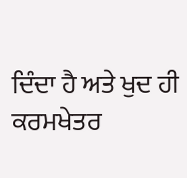ਦਿੰਦਾ ਹੈ ਅਤੇ ਖੁਦ ਹੀ ਕਰਮਖੇਤਰ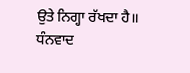ਉਤੇ ਨਿਗ੍ਹਾ ਰੱਖਦਾ ਹੈ॥
ਧੰਨਵਾਦ